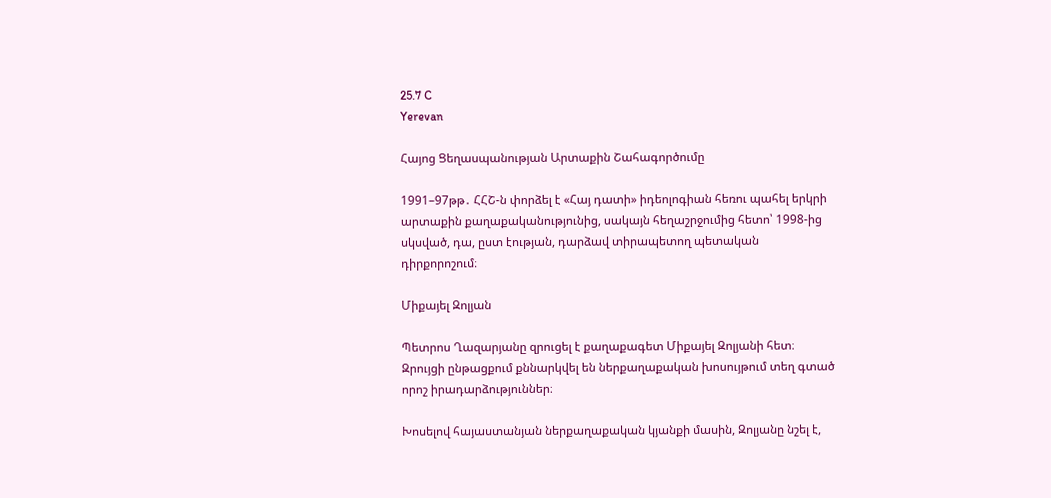25.7 C
Yerevan

Հայոց Ցեղասպանության Արտաքին Շահագործումը

1991–97թթ․ ՀՀՇ‑ն փորձել է «Հայ դատի» իդեոլոգիան հեռու պահել երկրի արտաքին քաղաքականությունից, սակայն հեղաշրջումից հետո՝ 1998-ից սկսված, դա, ըստ էության, դարձավ տիրապետող պետական դիրքորոշում։

Միքայել Զոլյան

Պետրոս Ղազարյանը զրուցել է քաղաքագետ Միքայել Զոլյանի հետ։ Զրույցի ընթացքում քննարկվել են ներքաղաքական խոսույթում տեղ գտած որոշ իրադարձություններ։

Խոսելով հայաստանյան ներքաղաքական կյանքի մասին, Զոլյանը նշել է,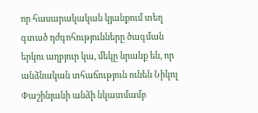որ հասարակական կյանքում տեղ գտած դժգոհությունները ծագման երկու աղբյուր կա, մեկը նրանք են, որ անձնական տհաճություն ունեն Նիկոլ Փաշինյանի անձի նկատմամբ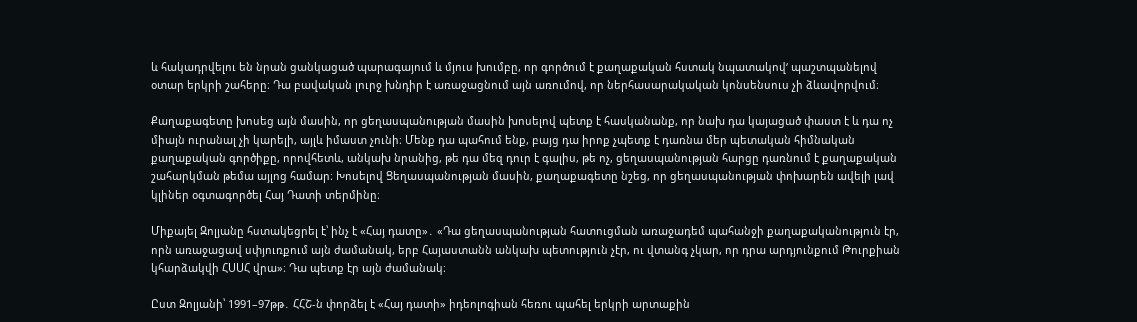և հակադրվելու են նրան ցանկացած պարագայում և մյուս խումբը, որ գործում է քաղաքական հստակ նպատակով‘ պաշտպանելով օտար երկրի շահերը։ Դա բավական լուրջ խնդիր է առաջացնում այն առումով, որ ներհասարակական կոնսենսուս չի ձևավորվում։

Քաղաքագետը խոսեց այն մասին, որ ցեղասպանության մասին խոսելով պետք է հասկանանք, որ նախ դա կայացած փաստ է և դա ոչ միայն ուրանալ չի կարելի, այլև իմաստ չունի։ Մենք դա պահում ենք, բայց դա իրոք չպետք է դառնա մեր պետական հիմնական քաղաքական գործիքը, որովհետև, անկախ նրանից, թե դա մեզ դուր է գալիս, թե ոչ, ցեղասպանության հարցը դառնում է քաղաքական շահարկման թեմա այլոց համար։ Խոսելով Ցեղասպանության մասին, քաղաքագետը նշեց, որ ցեղասպանության փոխարեն ավելի լավ կլիներ օգտագործել Հայ Դատի տերմինը։

Միքայել Զոլյանը հստակեցրել է՝ ինչ է «Հայ դատը»․ «Դա ցեղասպանության հատուցման առաջադեմ պահանջի քաղաքականություն էր, որն առաջացավ սփյուռքում այն ժամանակ, երբ Հայաստանն անկախ պետություն չէր, ու վտանգ չկար, որ դրա արդյունքում Թուրքիան կհարձակվի ՀՍՍՀ վրա»։ Դա պետք էր այն ժամանակ։

Ըստ Զոլյանի՝ 1991–97թթ․ ՀՀՇ‑ն փորձել է «Հայ դատի» իդեոլոգիան հեռու պահել երկրի արտաքին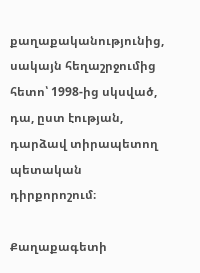քաղաքականությունից, սակայն հեղաշրջումից հետո՝ 1998-ից սկսված, դա, ըստ էության, դարձավ տիրապետող պետական դիրքորոշում։

Քաղաքագետի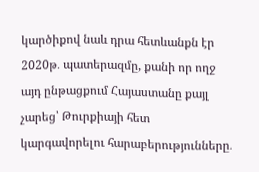կարծիքով նաև դրա հետևանքն էր 2020թ․ պատերազմը, քանի որ ողջ այդ ընթացքում Հայաստանը քայլ չարեց՝ Թուրքիայի հետ կարգավորելու հարաբերությունները․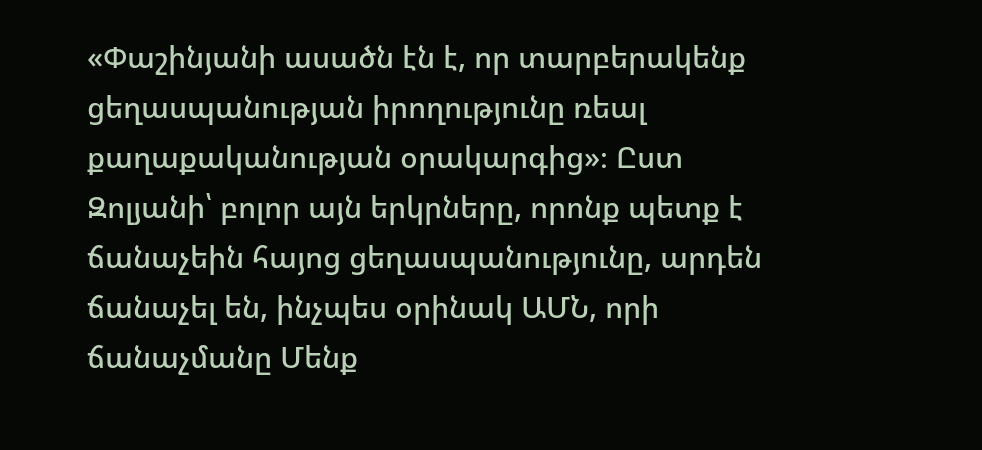«Փաշինյանի ասածն էն է, որ տարբերակենք ցեղասպանության իրողությունը ռեալ քաղաքականության օրակարգից»։ Ըստ Զոլյանի՝ բոլոր այն երկրները, որոնք պետք է ճանաչեին հայոց ցեղասպանությունը, արդեն ճանաչել են, ինչպես օրինակ ԱՄՆ, որի ճանաչմանը Մենք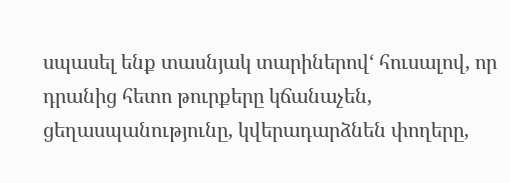սպասել ենք տասնյակ տարիներով‘ հուսալով, որ դրանից հետո թուրքերը կճանաչեն, ցեղասպանությունը, կվերադարձնեն փողերը,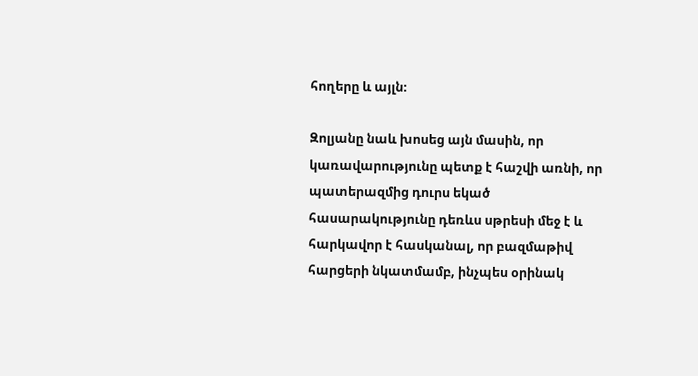հողերը և այլն։

Զոլյանը նաև խոսեց այն մասին, որ կառավարությունը պետք է հաշվի առնի, որ պատերազմից դուրս եկած հասարակությունը դեռևս սթրեսի մեջ է և հարկավոր է հասկանալ, որ բազմաթիվ հարցերի նկատմամբ, ինչպես օրինակ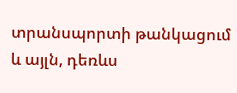տրանսպորտի թանկացում և այլն, դեռևս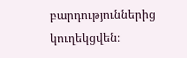բարդություններից կուղեկցվեն։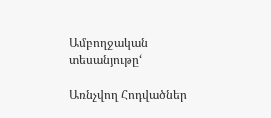Ամբողջական տեսանյութը‘

Առնչվող Հոդվածներ